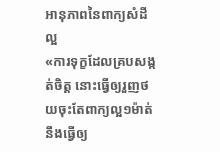អានុភាពនៃពាក្យសំដីល្អ
«ការទុក្ខដែលគ្របសង្កត់ចិត្ត នោះធ្វើឲ្យរួញថយចុះតែពាក្យល្អ១ម៉ាត់នឹងធ្វើឲ្យ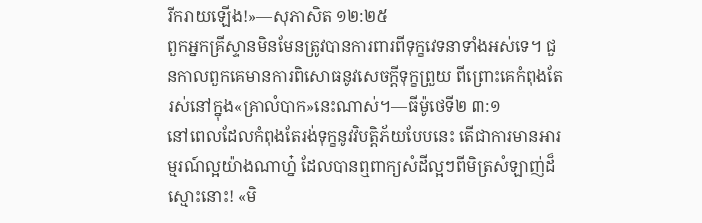រីករាយឡើង!»—សុភាសិត ១២:២៥
ពួកអ្នកគ្រីស្ទានមិនមែនត្រូវបានការពារពីទុក្ខវេទនាទាំងអស់ទេ។ ជួនកាលពួកគេមានការពិសោធនូវសេចក្ដីទុក្ខព្រួយ ពីព្រោះគេកំពុងតែរស់នៅក្នុង«គ្រាលំបាក»នេះណាស់។—ធីម៉ូថេទី២ ៣:១
នៅពេលដែលកំពុងតែរង់ទុក្ខនូវវិបត្ដិភ័យបែបនេះ តើជាការមានអារម្មរណ៍ល្អយ៉ាងណាហ្ន៎ ដែលបានឮពាក្យសំដីល្អៗពីមិត្រសំឡាញ់ដ៏ស្មោះនោះ! «មិ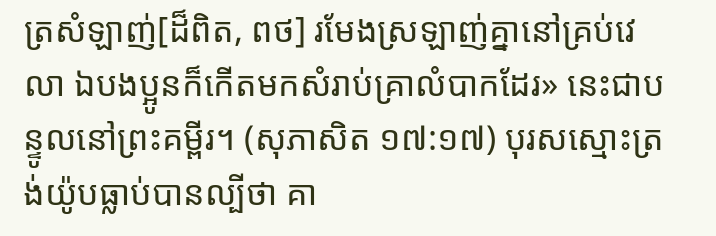ត្រសំឡាញ់[ដ៏ពិត, ពថ] រមែងស្រឡាញ់គ្នានៅគ្រប់វេលា ឯបងប្អូនក៏កើតមកសំរាប់គ្រាលំបាកដែរ» នេះជាបន្ទូលនៅព្រះគម្ពីរ។ (សុភាសិត ១៧:១៧) បុរសស្មោះត្រង់យ៉ូបធ្លាប់បានល្បីថា គា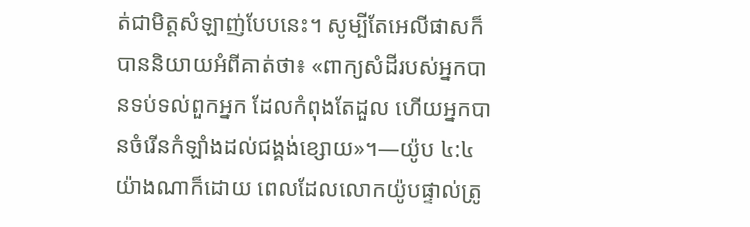ត់ជាមិត្តសំឡាញ់បែបនេះ។ សូម្បីតែអេលីផាសក៏បាននិយាយអំពីគាត់ថា៖ «ពាក្យសំដីរបស់អ្នកបានទប់ទល់ពួកអ្នក ដែលកំពុងតែដួល ហើយអ្នកបានចំរើនកំឡាំងដល់ជង្គង់ខ្សោយ»។—យ៉ូប ៤:៤
យ៉ាងណាក៏ដោយ ពេលដែលលោកយ៉ូបផ្ទាល់ត្រូ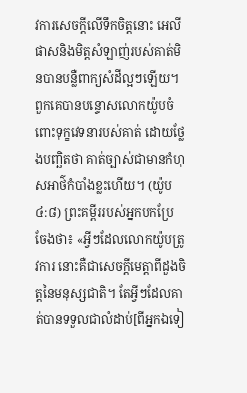វការសេចក្ដីលើទឹកចិត្តនោះ អេលីផាសនិងមិត្តសំឡាញ់របស់គាត់មិនបានបន្លឺពាក្យសំដីល្អៗឡើយ។ ពួកគេបានបន្ទោសលោកយ៉ូបចំពោះទុក្ខវេទនារបស់គាត់ ដោយថ្លែងបញ្ឆិតថា គាត់ច្បាស់ជាមានកំហុសអាថ៌កំបាំងខ្លះហើយ។ (យ៉ូប ៤:៨) ព្រះគម្ពីររបស់អ្នកបកប្រែ ចែងថា៖ «អ្វីៗដែលលោកយ៉ូបត្រូវការ នោះគឺជាសេចក្ដីមេត្ដាពីដួងចិត្តនៃមនុស្សជាតិ។ តែអ្វីៗដែលគាត់បានទទួលជាលំដាប់[ពីអ្នកឯទៀ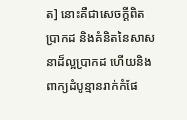ត] នោះគឺជាសេចក្ដីពិតប្រាកដ និងគំនិតនៃសាសនាដ៏ល្អប្រាកដ ហើយនិងពាក្យដំបូន្មានរាក់កំផែ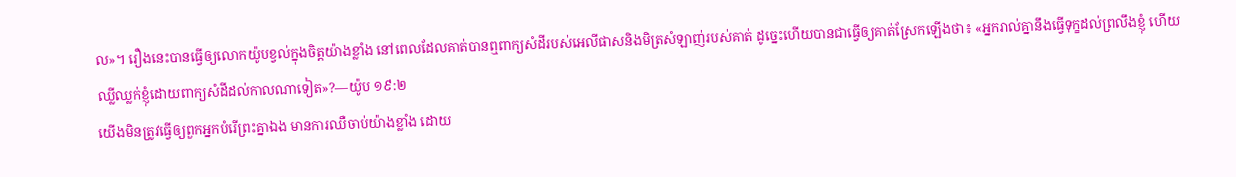ល»។ រឿងនេះបានធ្វើឲ្យលោកយ៉ូបខ្វល់ក្នុងចិត្តយ៉ាងខ្លាំង នៅពេលដែលគាត់បានឮពាក្យសំដីរបស់អេលីផាសនិងមិត្រសំឡាញ់របស់គាត់ ដូច្នេះហើយបានជាធ្វើឲ្យគាត់ស្រែកឡើងថា៖ «អ្នករាល់គ្នានឹងធ្វើទុក្ខដល់ព្រលឹងខ្ញុំ ហើយឈ្លីឈ្លក់ខ្ញុំដោយពាក្យសំដីដល់កាលណាទៀត»?—យ៉ូប ១៩:២
យើងមិនត្រូវធ្វើឲ្យពួកអ្នកបំរើព្រះគ្នាឯង មានការឈឺចាប់យ៉ាងខ្លាំង ដោយ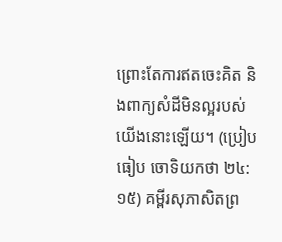ព្រោះតែការឥតចេះគិត និងពាក្យសំដីមិនល្អរបស់យើងនោះឡើយ។ (ប្រៀបធៀប ចោទិយកថា ២៤:១៥) គម្ពីរសុភាសិតព្រ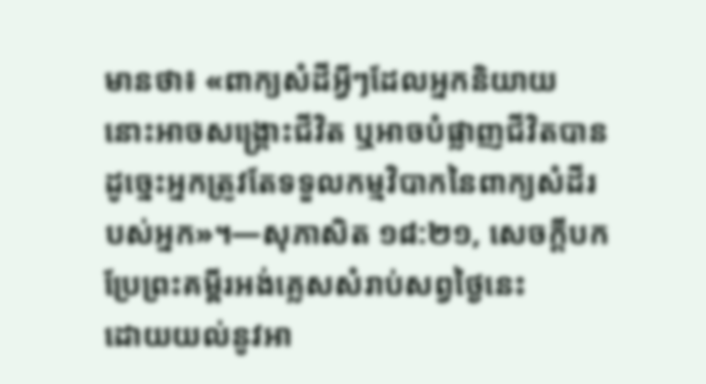មានថា៖ «ពាក្យសំដីអ្វីៗដែលអ្នកនិយាយ នោះអាចសង្គ្រោះជីវិត ឬអាចបំផ្លាញជីវិតបាន ដូច្នេះអ្នកត្រូវតែទទួលកម្មវិបាកនៃពាក្យសំដីរបស់អ្នក»។—សុភាសិត ១៨:២១, សេចក្ដីបកប្រែព្រះគម្ពីរអង់គ្លេសសំរាប់សព្វថ្ងៃនេះ
ដោយយល់នូវអា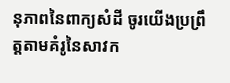នុភាពនៃពាក្យសំដី ចូរយើងប្រព្រឹត្តតាមគំរូនៃសាវក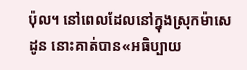ប៉ុល។ នៅពេលដែលនៅក្នុងស្រុកម៉ាសេដូន នោះគាត់បាន«អធិប្បាយ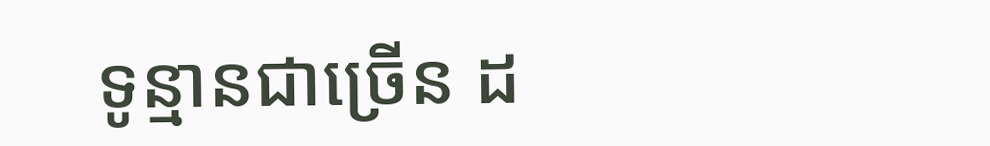ទូន្មានជាច្រើន ដ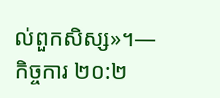ល់ពួកសិស្ស»។—កិច្ចការ ២០:២